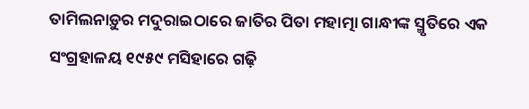ତାମିଲନାଡ଼ୁର ମଦୁରାଇଠାରେ ଜାତିର ପିତା ମହାତ୍ମା ଗାନ୍ଧୀଙ୍କ ସ୍ମୃତିରେ ଏକ ସଂଗ୍ରହାଳୟ ୧୯୫୯ ମସିହାରେ ଗଢ଼ି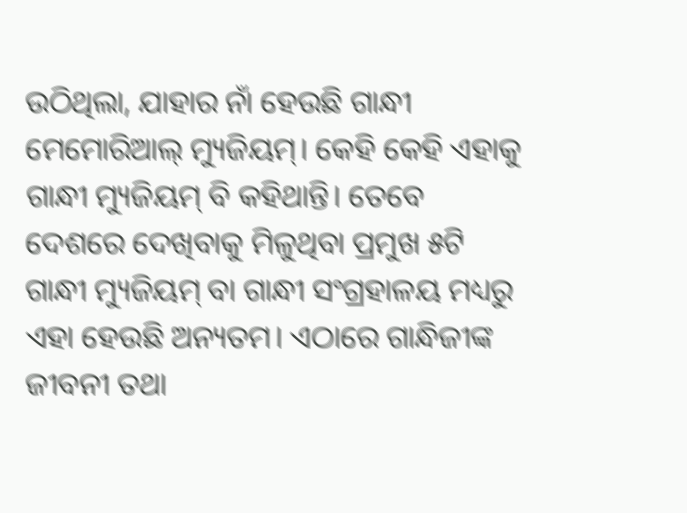ଉଠିଥିଲା, ଯାହାର ନାଁ ହେଉଛି ଗାନ୍ଧୀ ମେମୋରିଆଲ୍ ମ୍ୟୁଜିୟମ୍। କେହି କେହି ଏହାକୁ ଗାନ୍ଧୀ ମ୍ୟୁଜିୟମ୍ ବି କହିଥାନ୍ତି। ତେବେ ଦେଶରେ ଦେଖିବାକୁ ମିଳୁଥିବା ପ୍ରମୁଖ ୫ଟି ଗାନ୍ଧୀ ମ୍ୟୁଜିୟମ୍ ବା ଗାନ୍ଧୀ ସଂଗ୍ରହାଳୟ ମଧ୍ୟରୁ ଏହା ହେଉଛି ଅନ୍ୟତମ। ଏଠାରେ ଗାନ୍ଧିଜୀଙ୍କ ଜୀବନୀ ତଥା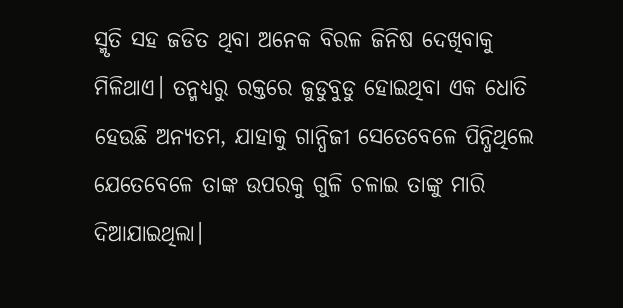ସ୍ମୃତି ସହ ଜଡିତ ଥିବା ଅନେକ ବିରଳ ଜିନିଷ ଦେଖିବାକୁ ମିଳିଥାଏ। ତନ୍ମଧ୍ୟରୁ ରକ୍ତରେ ଜୁଡୁବୁଡୁ ହୋଇଥିବା ଏକ ଧୋତି ହେଉଛି ଅନ୍ୟତମ, ଯାହାକୁ ଗାନ୍ଧିଜୀ ସେତେବେଳେ ପିନ୍ଧିଥିଲେ ଯେତେବେଳେ ତାଙ୍କ ଉପରକୁ ଗୁଳି ଚଳାଇ ତାଙ୍କୁ ମାରି ଦିଆଯାଇଥିଲା।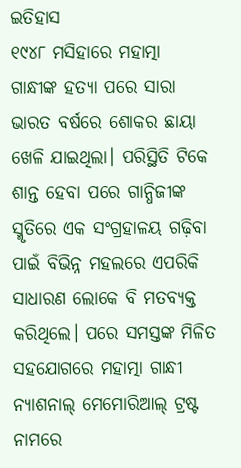ଇତିହାସ
୧୯୪୮ ମସିହାରେ ମହାତ୍ମା ଗାନ୍ଧୀଙ୍କ ହତ୍ୟା ପରେ ସାରା ଭାରତ ବର୍ଷରେ ଶୋକର ଛାୟା ଖେଳି ଯାଇଥିଲା। ପରିସ୍ଥିତି ଟିକେ ଶାନ୍ତ ହେବା ପରେ ଗାନ୍ଧିଜୀଙ୍କ ସ୍ମୃତିରେ ଏକ ସଂଗ୍ରହାଳୟ ଗଢ଼ିବା ପାଇଁ ବିଭିନ୍ନ ମହଲରେ ଏପରିକି ସାଧାରଣ ଲୋକେ ବି ମତବ୍ୟକ୍ତ କରିଥିଲେ। ପରେ ସମସ୍ତଙ୍କ ମିଳିତ ସହଯୋଗରେ ମହାତ୍ମା ଗାନ୍ଧୀ ନ୍ୟାଶନାଲ୍ ମେମୋରିଆଲ୍ ଟ୍ରଷ୍ଟ ନାମରେ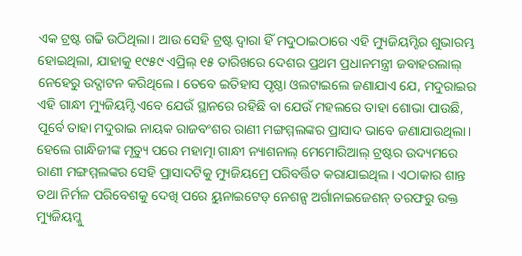ଏକ ଟ୍ରଷ୍ଟ ଗଢି ଉଠିଥିଲା। ଆଉ ସେହି ଟ୍ରଷ୍ଟ ଦ୍ୱାରା ହିଁ ମଦୁଠାଇଠାରେ ଏହି ମ୍ୟୁଜିୟମ୍ଟିର ଶୁଭାରମ୍ଭ ହୋଇଥିଲା, ଯାହାକୁ ୧୯୫୯ ଏପ୍ରିଲ୍ ୧୫ ତାରିଖରେ ଦେଶର ପ୍ରଥମ ପ୍ରଧାନମନ୍ତ୍ରୀ ଜବାହରଲାଲ୍ ନେହେରୁ ଉଦ୍ଘାଟନ କରିଥିଲେ। ତେବେ ଇତିହାସ ପୃଷ୍ଠା ଓଲଟାଇଲେ ଜଣାଯାଏ ଯେ, ମଦୁରାଇର ଏହି ଗାନ୍ଧୀ ମ୍ୟୁଜିୟମ୍ଟି ଏବେ ଯେଉଁ ସ୍ଥାନରେ ରହିଛି ବା ଯେଉଁ ମହଲରେ ତାହା ଶୋଭା ପାଉଛି, ପୂର୍ବେ ତାହା ମଦୁରାଇ ନାୟକ ରାଜବଂଶର ରାଣୀ ମଙ୍ଗମ୍ମଲଙ୍କର ପ୍ରାସାଦ ଭାବେ ଜଣାଯାଉଥିଲା। ହେଲେ ଗାନ୍ଧିଜୀଙ୍କ ମୃତ୍ୟୁ ପରେ ମହାତ୍ମା ଗାନ୍ଧୀ ନ୍ୟାଶନାଲ୍ ମେମୋରିଆଲ୍ ଟ୍ରଷ୍ଟର ଉଦ୍ୟମରେ ରାଣୀ ମଙ୍ଗମ୍ମଲଙ୍କର ସେହି ପ୍ରାସାଦଟିକୁ ମ୍ୟୁଜିୟମ୍ରେ ପରିବର୍ତ୍ତିତ କରାଯାଇଥିଲ। ଏଠାକାର ଶାନ୍ତ ତଥା ନିର୍ମଳ ପରିବେଶକୁ ଦେଖି ପରେ ୟୁନାଇଟେଡ୍ ନେଶନ୍ସ ଅର୍ଗାନାଇଜେଶନ୍ ତରଫରୁ ଉକ୍ତ ମ୍ୟୁଜିୟମ୍କୁ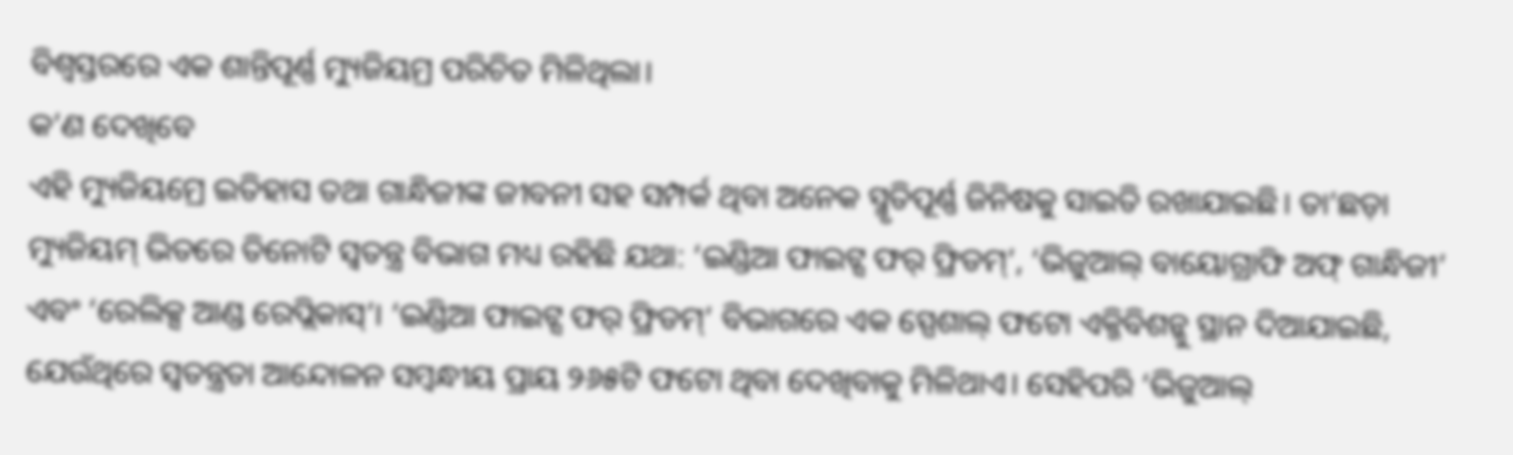ବିଶ୍ୱସ୍ତରରେ ଏକ ଶାନ୍ତିପୂର୍ଣ୍ଣ ମ୍ୟୁଜିୟମ୍ର ପରିଚିତ ମିଳିଥିଲା।
କ’ଣ ଦେଖିବେ
ଏହି ମ୍ୟୁଜିୟମ୍ରେ ଇତିହାସ ତଥା ଗାନ୍ଧିଜୀଙ୍କ ଜୀବନୀ ସହ ସମ୍ପର୍କ ଥିବା ଅନେକ ସ୍ମୃତିପୂର୍ଣ୍ଣ ଜିନିଷକୁ ସାଇତି ରଖାଯାଇଛି। ତା’ଛଡ଼ା ମ୍ୟୁଜିୟମ୍ ଭିତରେ ତିନୋଟି ସ୍ବତନ୍ତ୍ର ବିଭାଗ ମଧ୍ୟ ରହିଛି ଯଥା: ‘ଇଣ୍ଡିଆ ଫାଇଟ୍ସ ଫର୍ ଫ୍ରିଡମ୍’, ‘ଭିଜୁଆଲ୍ ବାୟୋଗ୍ରାଫି ଅଫ୍ ଗାନ୍ଧିଜୀ’ ଏବଂ ‘ରେଲିକ୍ସ ଆଣ୍ଡ ରେପ୍ଲିକାସ୍’। ‘ଇଣ୍ଡିଆ ଫାଇଟ୍ସ ଫର୍ ଫ୍ରିଡମ୍’ ବିଭାଗରେ ଏକ ସ୍ପେଶାଲ୍ ଫଟୋ ଏକ୍ଜିବିଶନ୍କୁ ସ୍ଥାନ ଦିଆଯାଇଛି, ଯେଉଁଥିରେ ସ୍ବତନ୍ତ୍ରତା ଆନ୍ଦୋଳନ ସମ୍ବନ୍ଧୀୟ ପ୍ରାୟ ୨୬୫ଟି ଫଟୋ ଥିବା ଦେଖିବାକୁ ମିଳିଥାଏ। ସେହିପରି ‘ଭିଜୁଆଲ୍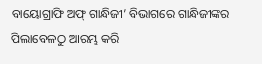ବାୟୋଗ୍ରାଫି ଅଫ୍ ଗାନ୍ଧିଜୀ’ ବିଭାଗରେ ଗାନ୍ଧିଜୀଙ୍କର ପିଲାବେଳଠୁ ଆରମ୍ଭ କରି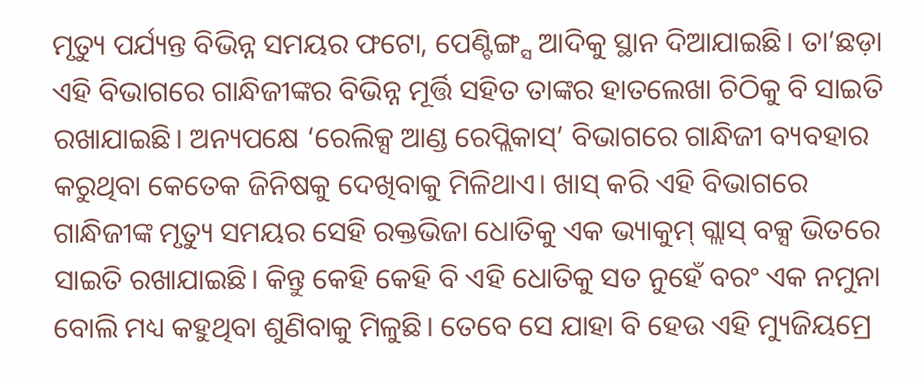ମୃତ୍ୟୁ ପର୍ଯ୍ୟନ୍ତ ବିଭିନ୍ନ ସମୟର ଫଟୋ, ପେଣ୍ଟିଙ୍ଗ୍ସ ଆଦିକୁ ସ୍ଥାନ ଦିଆଯାଇଛି। ତା’ଛଡ଼ା ଏହି ବିଭାଗରେ ଗାନ୍ଧିଜୀଙ୍କର ବିଭିନ୍ନ ମୂର୍ତ୍ତି ସହିତ ତାଙ୍କର ହାତଲେଖା ଚିଠିକୁ ବି ସାଇତି ରଖାଯାଇଛି। ଅନ୍ୟପକ୍ଷେ ‘ରେଲିକ୍ସ ଆଣ୍ଡ ରେପ୍ଲିକାସ୍’ ବିଭାଗରେ ଗାନ୍ଧିଜୀ ବ୍ୟବହାର କରୁଥିବା କେତେକ ଜିନିଷକୁ ଦେଖିବାକୁ ମିଳିଥାଏ। ଖାସ୍ କରି ଏହି ବିଭାଗରେ ଗାନ୍ଧିଜୀଙ୍କ ମୃତ୍ୟୁ ସମୟର ସେହି ରକ୍ତଭିଜା ଧୋତିକୁ ଏକ ଭ୍ୟାକୁମ୍ ଗ୍ଲାସ୍ ବକ୍ସ ଭିତରେ ସାଇତି ରଖାଯାଇଛି। କିନ୍ତୁ କେହି କେହି ବି ଏହି ଧୋତିକୁ ସତ ନୁହେଁ ବରଂ ଏକ ନମୁନା ବୋଲି ମଧ୍ୟ କହୁଥିବା ଶୁଣିବାକୁ ମିଳୁଛି। ତେବେ ସେ ଯାହା ବି ହେଉ ଏହି ମ୍ୟୁଜିୟମ୍ରେ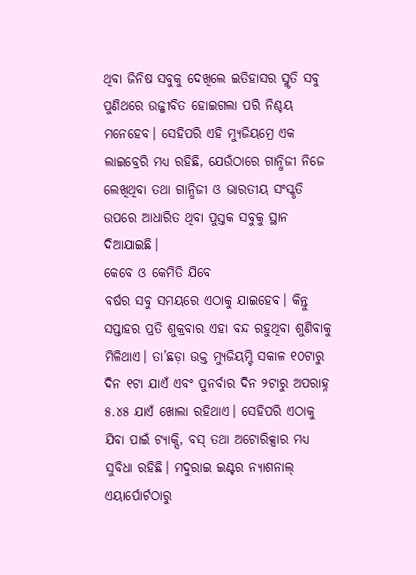ଥିବା ଜିନିଷ ସବୁକୁ ଦେଖିଲେ ଇତିହାସର ସ୍ମୃତି ସବୁ ପୁଣିଥରେ ଉଜ୍ଜୀବିତ ହୋଇଗଲା ପରି ନିଶ୍ଚୟ ମନେହେବ। ସେହିପରି ଏହି ମ୍ୟୁଜିୟମ୍ରେ ଏକ ଲାଇବ୍ରେରି ମଧ୍ୟ ରହିଛି, ଯେଉଁଠାରେ ଗାନ୍ଧିଜୀ ନିଜେ ଲେଖିଥିବା ତଥା ଗାନ୍ଧିଜୀ ଓ ଭାରତୀୟ ସଂସ୍କୃତି ଉପରେ ଆଧାରିତ ଥିବା ପୁସ୍ତକ ସବୁକୁ ସ୍ଥାନ ଦିଆଯାଇଛି।
କେବେ ଓ କେମିତି ଯିବେ
ବର୍ଷର ସବୁ ସମୟରେ ଏଠାକୁ ଯାଇହେବ। କିନ୍ତୁ ସପ୍ତାହର ପ୍ରତି ଶୁକ୍ରବାର ଏହା ବନ୍ଦ ରହୁଥିବା ଶୁଣିବାକୁ ମିଳିଥାଏ। ତା’ଛଡ଼ା ଉକ୍ତ ମ୍ୟୁଜିୟମ୍ଟି ସକାଳ ୧୦ଟାରୁ ଦିନ ୧ଟା ଯାଏଁ ଏବଂ ପୁନର୍ବାର ଦିନ ୨ଟାରୁ ଅପରାହ୍ନ ୫.୪୫ ଯାଏଁ ଖୋଲା ରହିଥାଏ। ସେହିପରି ଏଠାକୁ ଯିବା ପାଇଁ ଟ୍ୟାକ୍ସି, ବସ୍ ତଥା ଅଟୋରିକ୍ସାର ମଧ୍ୟ ସୁବିଧା ରହିଛି। ମଦୁରାଇ ଇଣ୍ଟର ନ୍ୟାଶନାଲ୍ ଏୟାର୍ପୋର୍ଟଠାରୁ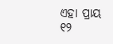ଏହା ପ୍ରାୟ ୧୨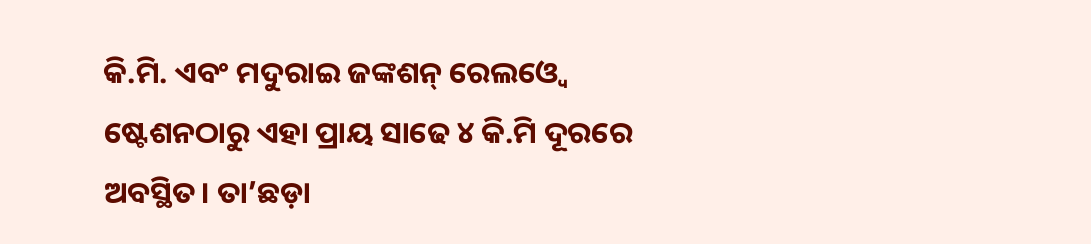କି.ମି. ଏବଂ ମଦୁରାଇ ଜଙ୍କଶନ୍ ରେଲଓ୍ବେ ଷ୍ଟେଶନଠାରୁ ଏହା ପ୍ରାୟ ସାଢେ ୪ କି.ମି ଦୂରରେ ଅବସ୍ଥିତ। ତା’ଛଡ଼ା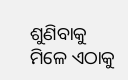ଶୁଣିବାକୁ ମିଳେ ଏଠାକୁ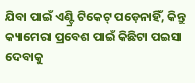ଯିବା ପାଇଁ ଏଣ୍ଟ୍ରି ଟିକେଟ୍ ପଡ଼େନାହିଁ, କିନ୍ତୁ କ୍ୟାମେରା ପ୍ରବେଶ ପାଇଁ କିଛିଟା ପଇସା ଦେବାକୁ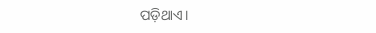ପଡ଼ିଥାଏ।